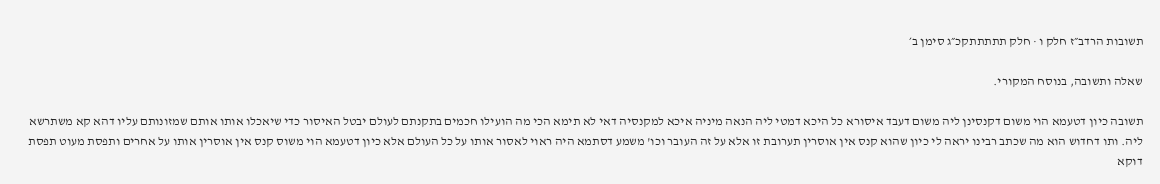תשובות הרדב״ז חלק ו · חלק תתתתתקכ״ג סימן ב׳

שאלה ותשובה, בנוסח המקורי.

תשובה כיון דטעמא הוי משום דקנסינן ליה משום דעבד איסורא כל היכא דמטי ליה הנאה מיניה איכא למקנסיה דאי לא תימא הכי מה הועילו חכמים בתקנתם לעולם יבטל האיסור כדי שיאכלו אותו אותם שמזונותם עליו דהא קא משתרשא ליה. ותו דחדוש הוא מה שכתב רבינו יראה לי כיון שהוא קנס אין אוסרין תערובת זו אלא על זה העובר וכו' משמע דסתמא היה ראוי לאסור אותו על כל העולם אלא כיון דטעמא הוי משוס קנס אין אוסרין אותו על אחרים ותפסת מעוט תפסת דוקא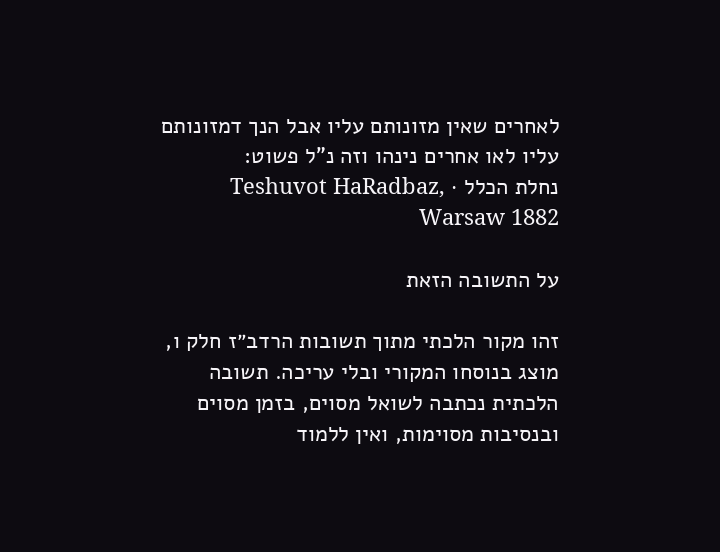לאחרים שאין מזונותם עליו אבל הנך דמזונותם עליו לאו אחרים נינהו וזה נ"ל פשוט:
נחלת הכלל · Teshuvot HaRadbaz, Warsaw 1882

על התשובה הזאת

זהו מקור הלכתי מתוך תשובות הרדב״ז חלק ו, מוצג בנוסחו המקורי ובלי עריכה. תשובה הלכתית נכתבה לשואל מסוים, בזמן מסוים ובנסיבות מסוימות, ואין ללמוד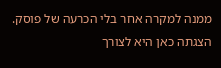ממנה למקרה אחר בלי הכרעה של פוסק. הצגתה כאן היא לצורך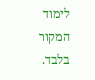לימוד המקור בלבד.